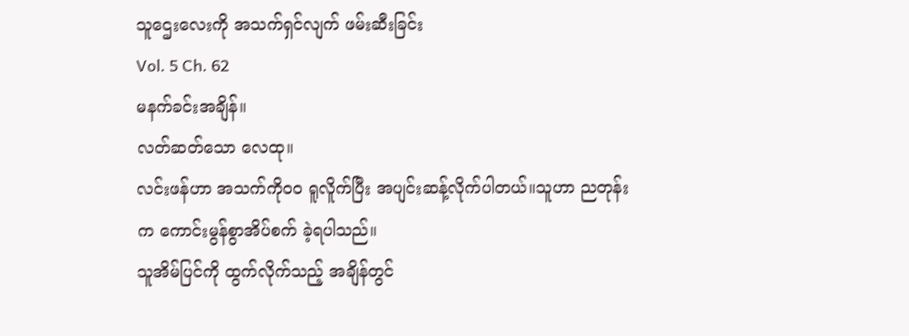သူဌေးလေးကို အသက်ရှင်လျက် ဖမ်းဆီးခြင်း
Vol. 5 Ch. 62
မနက်ခင်းအချိန်။
လတ်ဆတ်သော လေထု။
လင်းဖန်ဟာ အသက်ကိုဝဝ ရူလိူက်ပြီး အပျင်းဆန့်လိုက်ပါတယ်။သူဟာ ညတုန်းက ကောင်းမွန်စွာအိပ်စက် ခဲ့ရပါသည်။
သူအိမ်ပြင်ကို ထွက်လိုက်သည့် အချိန်တွင်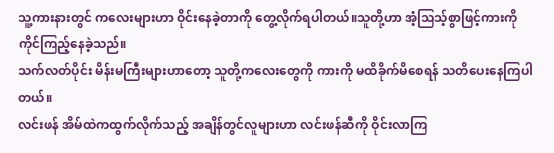သူ့ကားနားတွင် ကလေးများဟာ ဝိုင်းနေခဲ့တာကို တွေ့လိုက်ရပါတယ်။သူတို့ဟာ အံ့သြသ့်စွာဖြင့်ကားကို ကိုင်ကြည့်နေခဲ့သည်။
သက်လတ်ပိုင်း မိန်းမကြီးများဟာတော့ သူတို့ကလေးတွေကို ကားကို မထိခိုက်မိစေရန် သတိပေးနေကြပါတယ်။
လင်းဖန် အိမ်ထဲကထွက်လိုက်သည့် အချိန်တွင်လူများဟာ လင်းဖန်ဆီကို ဝိုင်းလာကြ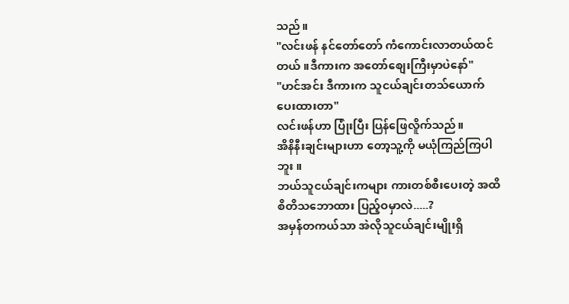သည်။
"လင်းဖန် နင်တော်တော် ကံကောင်းလာတယ်ထင်တယ်။ဒီကားက အတော်စျေးကြီးမှာပဲနော်"
"ဟင်အင်း ဒီကားက သူငယ်ချင်းတသ်ယောက် ပေးထားတာ"
လင်းဖန်ဟာ ပြုံးပြီး ပြန်ဖြေလိူက်သည်။
အိနိနီးချင်းများဟာ တော့သူ့ကို မယုံကြည်ကြပါဘူး။
ဘယ်သူငယ်ချင်းကများ ကားတစ်စီးပေးတဲ့ အထိ စိတိသဘောထား ပြည့်ဝမှာလဲ.....?
အမှန်တကယ်သာ အဲလိုသူငယ်ချင်းမျိုးရှိ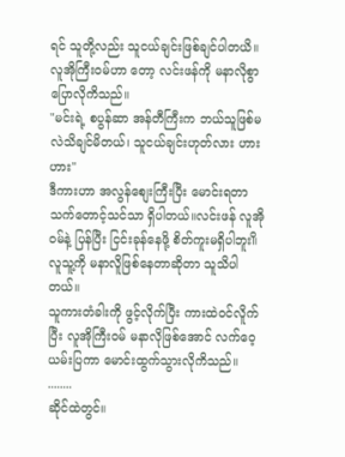ရင် သူတို့လည်း သူငယ်ချင်းဖြစ်ချင်ပါတယိ။လူအိုကြီးဝမ်ဟာ တော့ လင်းဖန်ကို မနာလိုစွာပြောလိုကိသည်။
"မင်းရဲ့ စပွန်ဆာ အန်တီကြီးက ဘယ်သူဖြစ်မလဲသိချင်မိတယ်၊ သူငယ်ချင်းဟုတ်လား ဟားဟား"
ဒီကားဟာ အလွန်စျေးကြီးပြီး မောင်းရတာ သက်တောင့်သင်သာ ရှိပါတယ်။လင်းဖန် လူအိုဝမ်နဲ့ ပြန်ပြီး ငြင်းခုန်နေဖို့ စိတ်ကူးမရှိပါဘူး။ိလူသူ့ကို မနာလိူဖြစ်နေတာဆိုတာ သူသိပါတယ်။
သူကားတံခါးကို ဖွင့်လိုက်ပြီး ကားထဲဝင်လိူက်ပြီး လူအိုကြီးဝမ် မနာလိုဖြစ်အောင် လက်ဝေ့ယမ်းပြကာ မောင်းထွက်သွားလိုကိသည်။
........
ဆိုင်ထဲတွင်။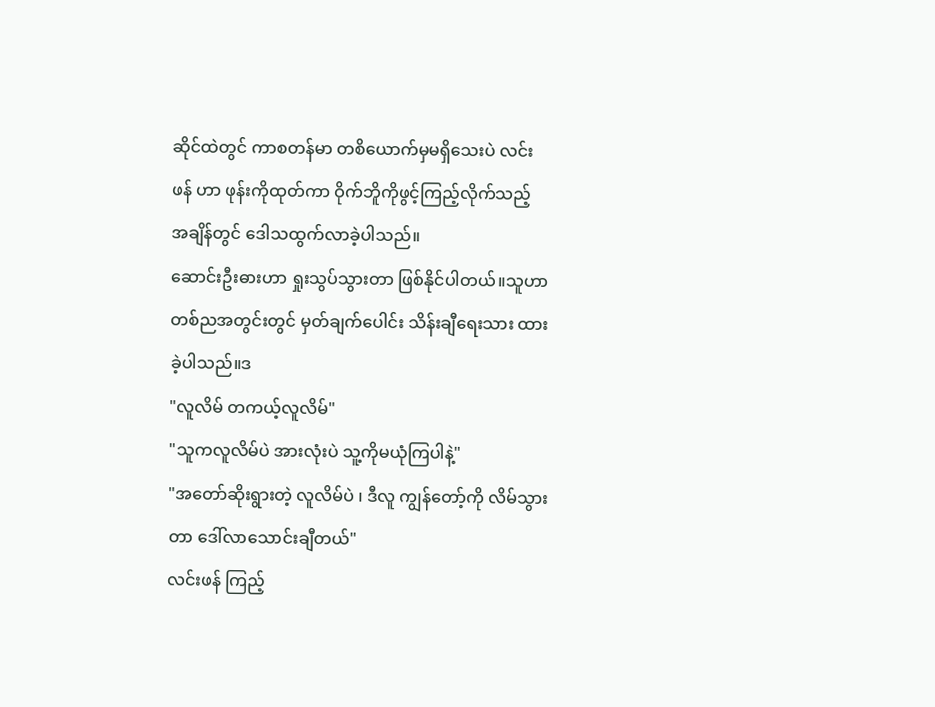ဆိုင်ထဲတွင် ကာစတန်မာ တစိယောက်မှမရှိသေးပဲ လင်းဖန် ဟာ ဖုန်းကိုထုတ်ကာ ဝိုက်ဘိူကိုဖွင့်ကြည့်လိုက်သည့် အချိန်တွင် ဒေါသထွက်လာခဲ့ပါသည်။
ဆောင်းဦးဓားဟာ ရှုးသွပ်သွားတာ ဖြစ်နိုင်ပါတယ်။သူဟာ တစ်ညအတွင်းတွင် မှတ်ချက်ပေါင်း သိန်းချီရေးသား ထားခဲ့ပါသည်။ဒ
"လူလိမ် တကယ့်လူလိမ်"
"သူကလူလိမ်ပဲ အားလုံးပဲ သူ့ကိုမယုံကြပါနဲ့"
"အတော်ဆိုးရွားတဲ့ လူလိမ်ပဲ ၊ ဒီလူ ကျွန်တော့်ကို လိမ်သွားတာ ဒေါ်လာသောင်းချီတယ်"
လင်းဖန် ကြည့်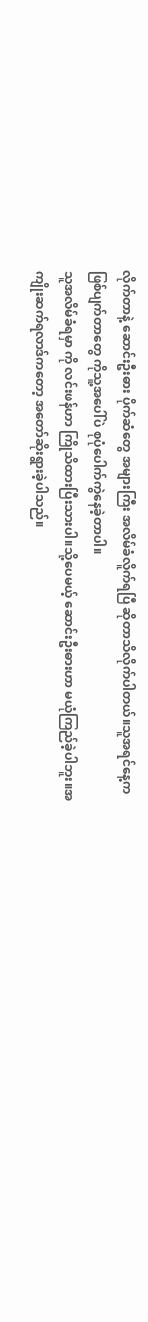လိုက်တာနဲ့ ဆောင်းဦးဓား ပိုက်ဆံတွေ အများကြီး အလိမ်ခံလိူက်ရပြီ ဆိုတာသိလိုက်ပါတယ်။သူအရင်နေ့က ဖြစ်ပျက်တာတွေ ကိုသူ့အပေါ်ပဲ စုပုံပေါက်ကွဲနေခဲ့တာပါ။
သူအလိမ်ခံရမှာ ကို လင်းဖန်ဟာ ကြိုသိထားပြီးသားပါ။သို့ပေမယ့် ဆောင်းဦးဓားဟာ မယုံကြည်ခဲ့ပါဘူး။အကျိုးဆက်ရလာဒ်ကတော့ အတော်ဆိုးရွားခဲ့ပါသည်။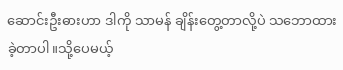ဆောင်းဦးဓားဟာ ဒါကို သာမန် ချိန်းတွေ့တာလို့ပဲ သဘောထားခဲ့တာပါ။သို့ပေမယ့်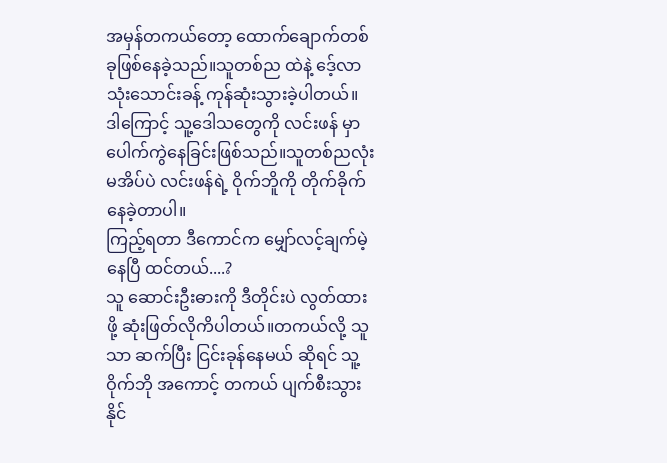အမှန်တကယ်တော့ ထောက်ချောက်တစ်ခုဖြစ်နေခဲ့သည်။သူတစ်ည ထဲနဲ့ ဒေ့်လာ သုံးသောင်းခန့် ကုန်ဆုံးသွားခဲ့ပါတယ်။
ဒါကြောင့် သူ့ဒေါသတွေကို လင်းဖန် မှာပေါက်ကွဲနေခြင်းဖြစ်သည်။သူတစ်ညလုံး မအိပ်ပဲ လင်းဖန်ရဲ့ ဝိုက်ဘိူကို တိုက်ခိုက်နေခဲ့တာပါ။
ကြည့်ရတာ ဒီကောင်က မျှော်လင့်ချက်မဲ့နေပြီ ထင်တယ်....?
သူ ဆောင်းဦးဓားကို ဒီတိုင်းပဲ လွတ်ထားဖို့ ဆုံးဖြတ်လိုကိပါတယ်။တကယ်လို့ သူသာ ဆက်ပြီး ငြင်းခုန်နေမယ် ဆိုရင် သူ့ဝိုက်ဘို အကောင့် တကယ် ပျက်စီးသွားနိုင်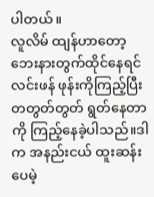ပါတယ်။
လူလိမ် ထျန်ဟာတော့ ဘေးနားတွက်ထိုင်နေရင် လင်းဖန် ဖုန်းကိုကြည့်ပြီး တတွတ်တွတ် ရွတ်နေတာကို ကြည့်နေခဲ့ပါသည်။ဒါက အနည်းငယ် ထူးဆန်းပေမဲ့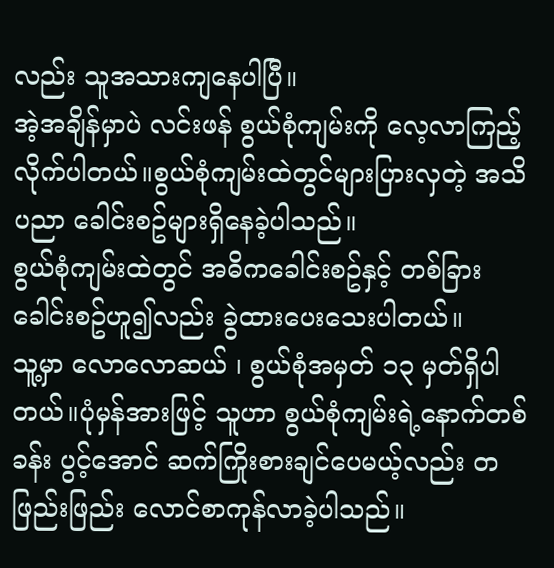လည်း သူအသားကျနေပါပြီ။
အဲ့အချိန်မှာပဲ လင်းဖန် စွယ်စုံကျမ်းကို လေ့လာကြည့်လိုက်ပါတယ်။စွယ်စုံကျမ်းထဲတွင်များပြားလှတဲ့ အသိပညာ ခေါင်းစဥ်များရှိနေခဲ့ပါသည်။
စွယ်စုံကျမ်းထဲတွင် အဓိကခေါင်းစဥ်နှင့် တစ်ခြား ခေါင်းစဥ်ဟူ၍လည်း ခွဲထားပေးသေးပါတယ်။
သူ့မှာ လောလောဆယ် ၊ စွယ်စုံအမှတ် ၁၃ မှတ်ရှိပါတယ်။ပုံမှန်အားဖြင့် သူဟာ စွယ်စုံကျမ်းရဲ့နောက်တစ်ခန်း ပွင့်အောင် ဆက်ကြိုးစားချင်ပေမယ့်လည်း တဖြည်းဖြည်း လောင်စာကုန်လာခဲ့ပါသည်။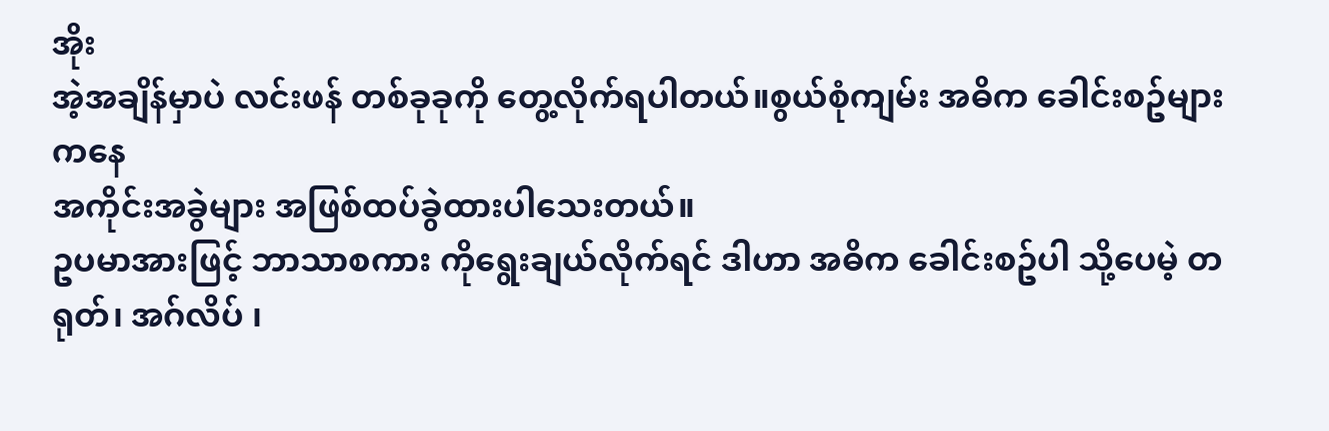အိုး
အဲ့အချိန်မှာပဲ လင်းဖန် တစ်ခုခုကို တွေ့လိုက်ရပါတယ်။စွယ်စုံကျမ်း အဓိက ခေါင်းစဥ်များကနေ
အကိုင်းအခွဲများ အဖြစ်ထပ်ခွဲထားပါသေးတယ်။
ဥပမာအားဖြင့် ဘာသာစကား ကိုရွေးချယ်လိုက်ရင် ဒါဟာ အဓိက ခေါင်းစဥ်ပါ သို့ပေမဲ့ တရုတ်၊ အဂ်လိပ် ၊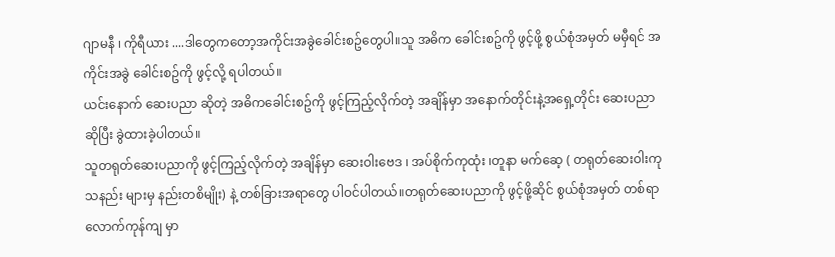ဂျာမနီ ၊ ကိုရီယား ....ဒါတွေကတော့အကိုင်းအခွဲခေါင်းစဥ်တွေပါ။သူ အဓိက ခေါင်းစဥ်ကို ဖွင့်ဖို့ စွယ်စုံအမှတ် မမှီရင် အကိုင်းအခွဲ ခေါင်းစဥ်ကို ဖွင့်လို့ ရပါတယ်။
ယင်းနောက် ဆေးပညာ ဆိုတဲ့ အဓိကခေါင်းစဥ်ကို ဖွင့်ကြည့်လိုက်တဲ့ အချိန်မှာ အနောက်တိုင်းနဲ့အရှေ့တိုင်း ဆေးပညာဆိုပြီး ခွဲထားခဲ့ပါတယ်။
သူတရုတ်ဆေးပညာကို ဖွင့်ကြည့်လိုက်တဲ့ အချိန်မှာ ဆေးဝါးဗေဒ ၊ အပ်စိုက်ကုထုံး ၊တူနာ မက်ဆေ့ ( တရုတ်ဆေးဝါးကုသနည်း များမှ နည်းတစိမျိုး) နဲ့ တစ်ခြားအရာတွေ ပါဝင်ပါတယ်။တရုတ်ဆေးပညာကို ဖွင့်ဖို့ဆိုင် စွယ်စုံအမှတ် တစ်ရာလောက်ကုန်ကျ မှာ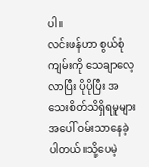ပါ။
လင်းဖန်ဟာ စွယ်စုံကျမ်းကို သေချာလေ့လာပြီး ပိုပိုပြီး အသေးစိတ်သိရှိရမူများ အပေါ် ဝမ်းသာနေခဲ့ပါတယ်။သို့ပေမဲ့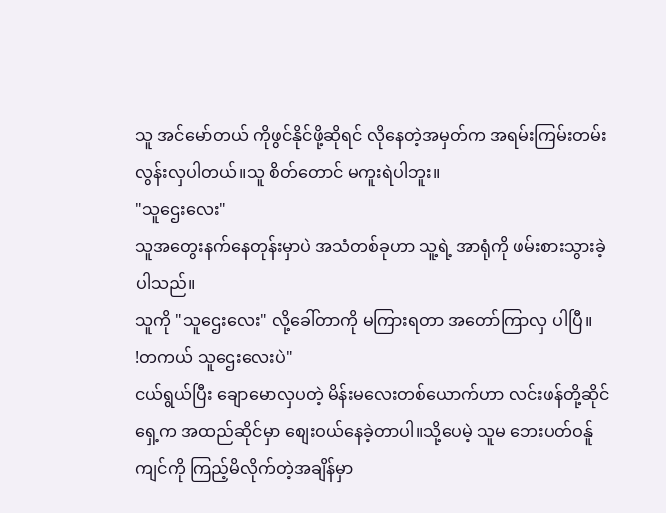သူ အင်မော်တယ် ကိုဖွင်နိုင်ဖို့ဆိုရင် လိုနေတဲ့အမှတ်က အရမ်းကြမ်းတမ်းလွန်းလှပါတယ်။သူ စိတ်တောင် မကူးရဲပါဘူး။
"သူဌေးလေး"
သူအတွေးနက်နေတုန်းမှာပဲ အသံတစ်ခုဟာ သူ့ရဲ့ အာရုံကို ဖမ်းစားသွားခဲ့ပါသည်။
သူကို "သူဌေးလေး" လို့ခေါ်တာကို မကြားရတာ အတော်ကြာလှ ပါပြီ။
!တကယ် သူဌေးလေးပဲ"
ငယ်ရွယ်ပြီး ချောမောလှပတဲ့ မိန်းမလေးတစ်ယောက်ဟာ လင်းဖန်တို့ဆိုင်ရှေ့က အထည်ဆိုင်မှာ စျေးဝယ်နေခဲ့တာပါ။သို့ပေမဲ့ သူမ ဘေးပတ်ဝန်ူကျင်ကို ကြည့်မိလိုက်တဲ့အချိန်မှာ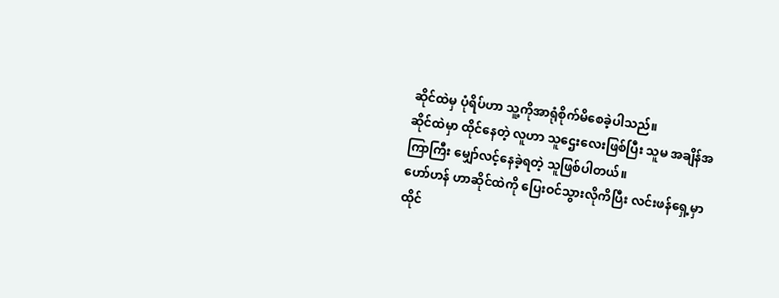ဆိုင်ထဲမှ ပုံရိပ်ဟာ သူ့ကိုအာရုံစိုက်မိစေခဲ့ပါသည်။
ဆိုင်ထဲမှာ ထိုင်နေတဲ့ လူဟာ သူဌေးလေးဖြစ်ပြီး သူမ အချိန်အကြာကြီး မျှော်လင့်နေခဲ့ရတဲ့ သူဖြစ်ပါတယ်။
ဟော်ဟန် ဟာဆိုင်ထဲကို ပြေးဝင်သွားလိုကိပြီး လင်းဖန်ရှေ့မှာ ထိုင်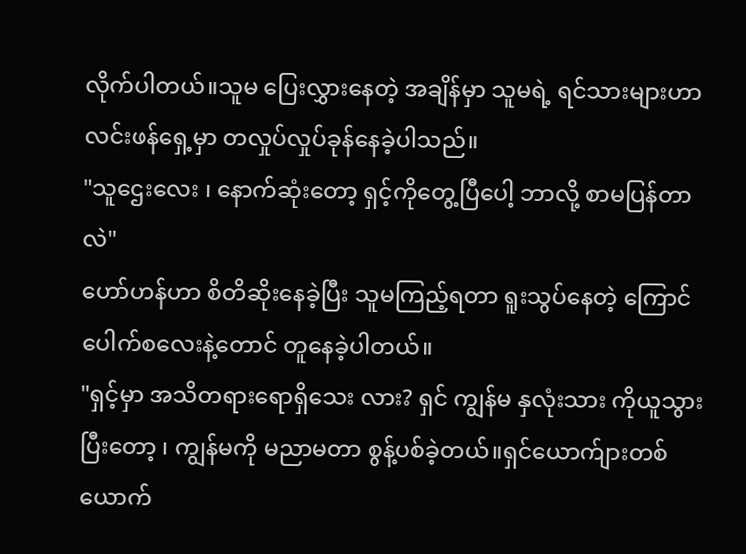လိုက်ပါတယ်။သူမ ပြေးလွှားနေတဲ့ အချိန်မှာ သူမရဲ့ ရင်သားများဟာ လင်းဖန်ရှေ့မှာ တလှုပ်လှုပ်ခုန်နေခဲ့ပါသည်။
"သူဌေးလေး ၊ နောက်ဆုံးတော့ ရှင့်ကိုတွေ့ပြီပေါ့ ဘာလို့ စာမပြန်တာလဲ"
ဟော်ဟန်ဟာ စိတိဆိုးနေခဲ့ပြီး သူမကြည့်ရတာ ရူးသွပ်နေတဲ့ ကြောင်ပေါက်စလေးနဲ့တောင် တူနေခဲ့ပါတယ်။
"ရှင့်မှာ အသိတရားရောရှိသေး လား? ရှင် ကျွန်မ နှလုံးသား ကိုယူသွားပြီးတော့ ၊ ကျွန်မကို မညာမတာ စွန့်ပစ်ခဲ့တယ်။ရှင်ယောက်ျားတစ်ယောက်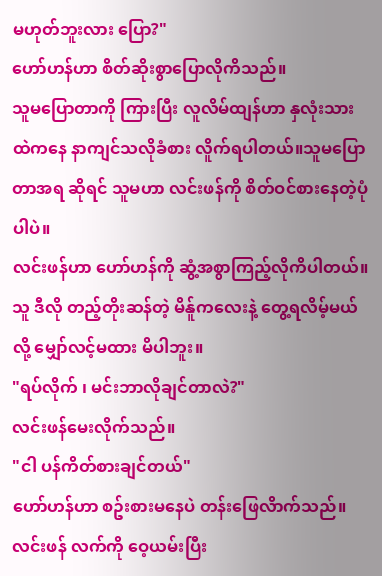မဟုတ်ဘူးလား ပြော?"
ဟော်ဟန်ဟာ စိတ်ဆိုးစွာပြောလိုကိသည်။
သူမပြောတာကို ကြားပြီး လူလိမ်ထျန်ဟာ နှလုံးသားထဲကနေ နာကျင်သလိုခံစား လိူက်ရပါတယ်။သူမပြောတာအရ ဆိုရင် သူမဟာ လင်းဖန်ကို စိတ်ဝင်စားနေတဲ့ပုံပါပဲ။
လင်းဖန်ဟာ ဟော်ဟန်ကို ဆွံ့အစွာကြည့်လိုကိပါတယ်။သူ ဒီလို တည့်တိုးဆန်တဲ့ မိန်ူကလေးနဲ့ တွေ့ရလိမ့်မယ် လို့ မျှော်လင့်မထား မိပါဘူး။
"ရပ်လိုက် ၊ မင်းဘာလိုချင်တာလဲ?"
လင်းဖန်မေးလိုက်သည်။
"ငါ ပန်ကိတ်စားချင်တယ်"
ဟော်ဟန်ဟာ စဥ်းစားမနေပဲ တန်းဖြေလိာက်သည်။
လင်းဖန် လက်ကို ဝေ့ယမ်းပြီး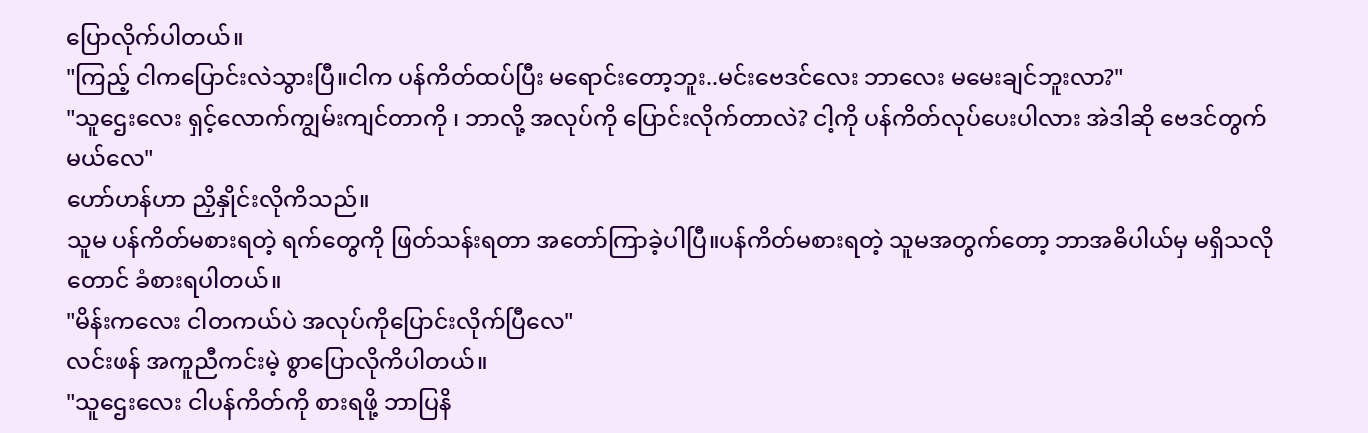ပြောလိုက်ပါတယ်။
"ကြည့် ငါကပြောင်းလဲသွားပြီ။ငါက ပန်ကိတ်ထပ်ပြီး မရောင်းတော့ဘူး..မင်းဗေဒင်လေး ဘာလေး မမေးချင်ဘူးလာ?"
"သူဌေးလေး ရှင့်လောက်ကျွမ်းကျင်တာကို ၊ ဘာလို့ အလုပ်ကို ပြောင်းလိုက်တာလဲ? ငါ့ကို ပန်ကိတ်လုပ်ပေးပါလား အဲဒါဆို ဗေဒင်တွက်မယ်လေ"
ဟော်ဟန်ဟာ ညှိနှိုင်းလိုကိသည်။
သူမ ပန်ကိတ်မစားရတဲ့ ရက်တွေကို ဖြတ်သန်းရတာ အတော်ကြာခဲ့ပါပြီ။ပန်ကိတ်မစားရတဲ့ သူမအတွက်တော့ ဘာအဓိပါယ်မှ မရှိသလိုတောင် ခံစားရပါတယ်။
"မိန်းကလေး ငါတကယ်ပဲ အလုပ်ကိုပြောင်းလိုက်ပြီလေ"
လင်းဖန် အကူညီကင်းမဲ့ စွာပြောလိုကိပါတယ်။
"သူဌေးလေး ငါပန်ကိတ်ကို စားရဖို့ ဘာပြနိ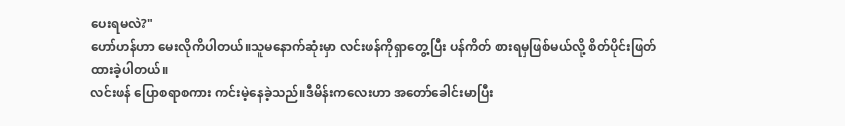ပေးရမလဲ?"
ဟော်ဟန်ဟာ မေးလိုကိပါတယ်။သူမနောက်ဆုံးမှာ လင်းဖန်ကိုရှာတွေ့ပြီး ပန်ကိတ် စားရမှဖြစ်မယ်လို့ စိတ်ပိုင်းဖြတ်ထားခဲ့ပါတယ်။
လင်းဖန် ပြောစရာစကား ကင်းမဲ့နေခဲ့သည်။ဒီမိန်းကလေးဟာ အတော်ခေါင်းမာပြီး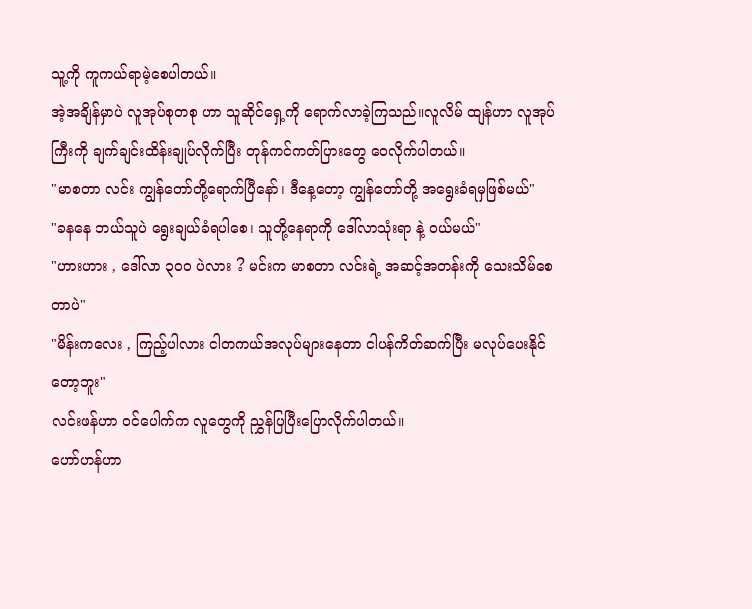သူ့ကို ကူကယ်ရာမဲ့စေပါတယ်။
အဲ့အချိန်မှာပဲ လူအုပ်စုတစု ဟာ သူဆိုင်ရှေ့ကို ရောက်လာခဲ့ကြသည်။လူလိမ် ထျန်ဟာ လူအုပ်ကြီးကို ချက်ချင်းထိန်းချုပ်လိုက်ပြီး တုန်ကင်ကတ်ပြားတွေ ဝေလိုက်ပါတယ်။
"မာစတာ လင်း ကျွန်တော်တို့ရောက်ပြီနော်၊ ဒီနေ့တော့ ကျွန်တော်တို့ အရွေးခံရမှဖြစ်မယ်"
"ခနနေ ဘယ်သူပဲ ရွေးချယ်ခံရပါစေ၊ သူတို့နေရာကို ဒေါ်လာသုံးရာ နဲ့ ဝယ်မယ်"
"ဟားဟား , ဒေါ်လာ ၃၀၀ ပဲလား ? မင်းက မာစတာ လင်းရဲ့ အဆင့်အတန်းကို သေးသိမ်စေတာပဲ"
"မိန်းကလေး , ကြည့်ပါလား ငါတကယ်အလုပ်များနေတာ ငါပန်ကိတ်ဆက်ပြီး မလုပ်ပေးနိုင်တော့ဘူး"
လင်းဖန်ဟာ ဝင်ပေါက်က လူတွေကို ညွှန်ပြပြီးပြောလိုက်ပါတယ်။
ဟော်ဟန်ဟာ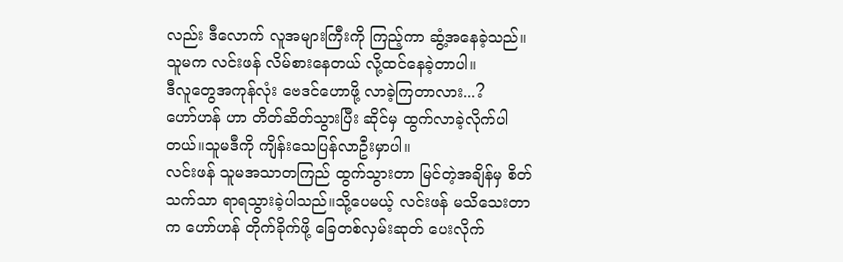လည်း ဒီလောက် လူအများကြီးကို ကြည့်ကာ ဆွံ့အနေခဲ့သည်။သူမက လင်းဖန် လိမ်စားနေတယ် လို့ထင်နေခဲ့တာပါ။
ဒီလူတွေအကုန်လုံး ဗေဒင်ဟောဖို့ လာခဲ့ကြတာလား...?
ဟော်ဟန် ဟာ တိတ်ဆိတ်သွားပြီး ဆိုင်မှ ထွက်လာခဲ့လိုက်ပါတယ်။သူမဒီကို ကျိန်းသေပြန်လာဦးမှာပါ။
လင်းဖန် သူမအသာတကြည် ထွက်သွားတာ မြင်တဲ့အချိန်မှ စိတ်သက်သာ ရာရသွားခဲ့ပါသည်။သို့ပေမယ့် လင်းဖန် မသိသေးတာက ဟော်ဟန် တိုက်ခိုက်ဖို့ ခြေတစ်လှမ်းဆုတ် ပေးလိုက်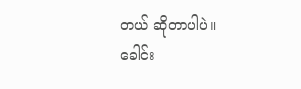တယ် ဆိုတာပါပဲ။
ခေါင်း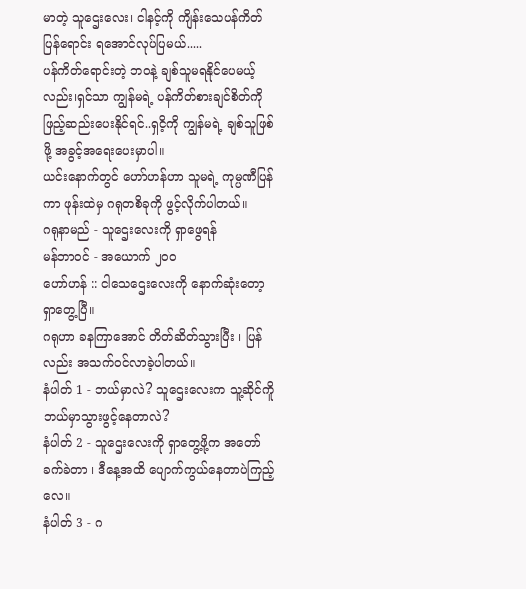မာတဲ့ သူဌေးလေး၊ ငါနင့်ကို ကျိန်းသေပန်ကိတ်ပြန်ရောင်း ရအောင်လုပ်ပြမယ်.....
ပန်ကိတ်ရောင်းတဲ့ ဘဝနဲ့ ချစ်သူမရနိုင်ပေမယ့်လည်း၊ရှင်သာ ကျွန်မရဲ့ ပန်ကိတ်စားချင်စိတ်ကိုဖြည့်ဆည်းပေးနိုင်ရင်..ရှငိ့ကို ကျွန်မရဲ့ ချစ်သူဖြစ်ဖို့ အခွင့်အရေးပေးမှာပါ။
ယင်းနောက်တွင် ဟော်ဟန်ဟာ သူမရဲ့ ကုမ္ပဏီပြန်ကာ ဖုန်းထဲမှ ဂရုတစိခုကို ဖွင့်လိုက်ပါတယ်။
ဂရုနာမည် - သူဌေးလေးကို ရှာဖွေရန်
မန်ဘာဝင် - အယောက် ၂၀၀
ဟော်ဟန် :: ငါသေဌေးလေးကို နောက်ဆုံးတော့ ရှာတွေ့ပြီ။
ဂရုဟာ ခနကြာအောင် တိတ်ဆိတ်သွားပြီး ၊ ပြန်လည်း အသက်ဝင်လာခဲ့ပါတယ်။
နံပါတ် 1 - ဘယ်မှာလဲ? သူဌေးလေးက သူ့ဆိုင်ကိူ ဘယ်မှာသွားဖွင့်နေတာလဲ?
နံပါတ် 2 - သူဌေးလေးကို ရှာတွေ့ဖို့က အတော်ခက်ခဲတာ ၊ ဒီနေ့အထိ ပျောက်ကွယ်နေတာပဲကြည့်လေ။
နံပါတ် 3 - ဂ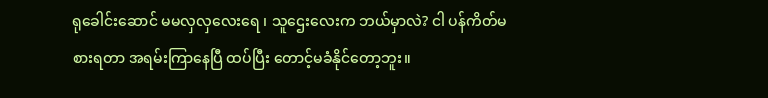ရုခေါင်းဆောင် မမလှလှလေးရေ ၊ သူဌေးလေးက ဘယ်မှာလဲ? ငါ ပန်ကိတ်မစားရတာ အရမ်းကြာနေပြီ ထပ်ပြီး တောင့်မခံနိုင်တော့ဘူး။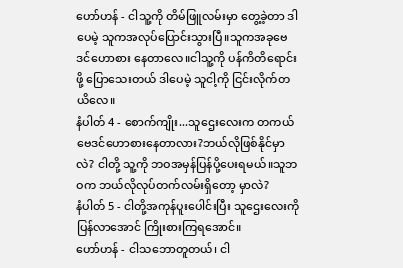ဟော်ဟန် - ငါသူ့ကို တိမ်ဖြူလမ်းမှာ တွေ့ခဲ့တာ ဒါပေမဲ့ သူကအလုပ်ပြောင်းသွားပြီ။သူကအခုဗေဒင်ဟောစား နေတာလေ။ငါသူ့ကို ပန်ကိတိရောင်းဖို့ ပြောသေးတယ် ဒါပေမဲ့ သူငါ့ကို ငြင်းလိုက်တယိလေ။
နံပါတ် 4 - စောက်ကျိုး...သူဌေးလေးက တကယ် ဗေဒင်ဟောစားနေတာလား?ဘယ်လိုဖြစ်နိုင်မှာလဲ? ငါတို့ သူ့ကို ဘဝအမှန်ပြန်ပို့ပေးရမယ်။သူဘဝက ဘယ်လိုလုပ်တက်လမ်းရှိတော့ မှာလဲ?
နံပါတ် 5 - ငါတို့အကုန်ပူးပေါင်းပြီး သူဌေးလေးကို ပြန်လာအောင် ကြိုးစားကြရအောင်။
ဟော်ဟန် - ငါသဘောတူတယ်၊ ငါ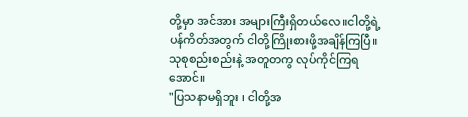တို့မှာ အင်အား အများကြီးရှိတယ်လေ။ငါတို့ရဲ့ ပန်ကိတ်အတွက် ငါတို့ကြိုးစားဖို့အချိန်ကြပြီ။သုစုစည်းစည်းနဲ့ အတူတကွ လုပ်ကိုင်ကြရအောင်။
"ပြသနာမရှိဘူး ၊ ငါတို့အ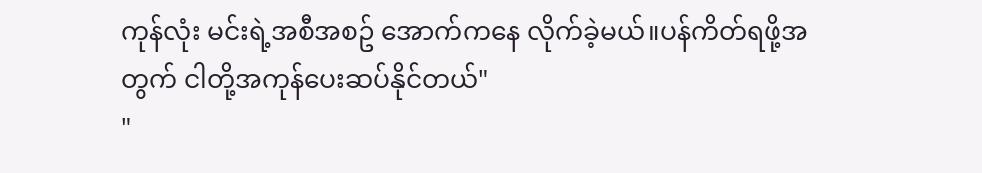ကုန်လုံး မင်းရဲ့အစီအစဥ် အောက်ကနေ လိုက်ခဲ့မယ်။ပန်ကိတ်ရဖို့အတွက် ငါတို့အကုန်ပေးဆပ်နိုင်တယ်"
"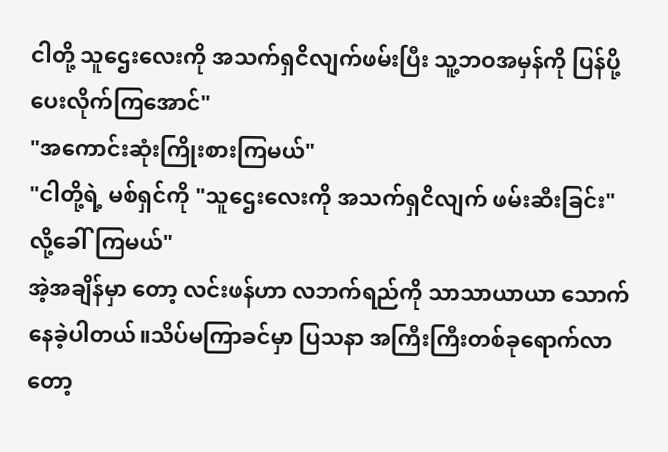ငါတို့ သူဌေးလေးကို အသက်ရှငိလျက်ဖမ်းပြီး သူ့ဘဝအမှန်ကို ပြန်ပို့ပေးလိုက်ကြအောင်"
"အကောင်းဆုံးကြိုးစားကြမယ်"
"ငါတို့ရဲ့ မစ်ရှင်ကို "သူဌေးလေးကို အသက်ရှငိလျက် ဖမ်းဆီးခြင်း" လို့ခေါ်ကြမယ်"
အဲ့အချိန်မှာ တော့ လင်းဖန်ဟာ လဘက်ရည်ကို သာသာယာယာ သောက်နေခဲ့ပါတယ်။သိပ်မကြာခင်မှာ ပြသနာ အကြီးကြီးတစ်ခုရောက်လာတော့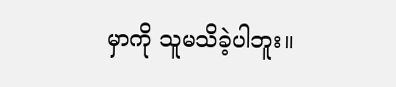မှာကို သူမသိခဲ့ပါဘူး။